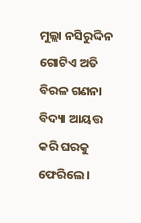ମୁଲ୍ଲା ନସିରୁଦ୍ଦିନ ଗୋଟିଏ ଅତି ବିରଳ ଗଣନା ବିଦ୍ୟା ଆୟତ୍ତ କରି ଘରକୁ ଫେରିଲେ।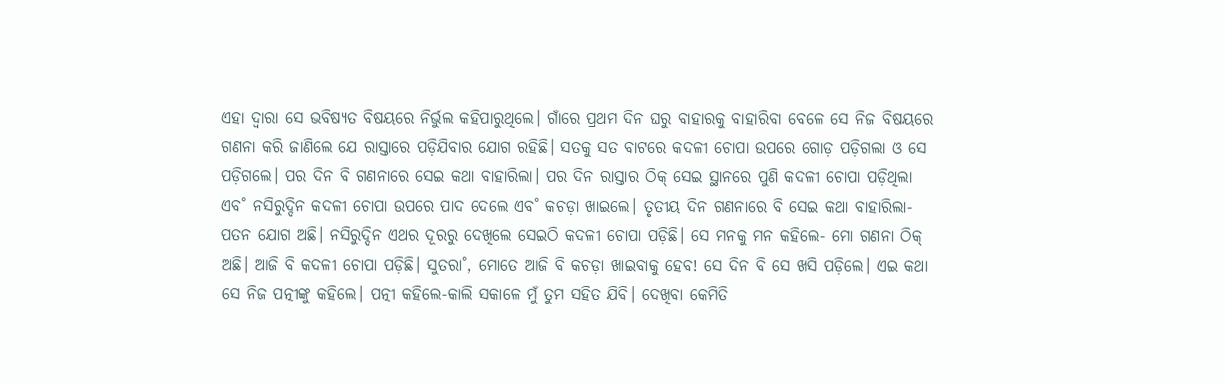ଏହା ଦ୍ବାରା ସେ ଭବିଷ୍ୟତ ବିଷୟରେ ନିର୍ଭୁଲ କହିପାରୁଥିଲେ। ଗାଁରେ ପ୍ରଥମ ଦିନ ଘରୁ ବାହାରକୁ ବାହାରିବା ବେଳେ ସେ ନିଜ ବିଷୟରେ ଗଣନା କରି ଜାଣିଲେ ଯେ ରାସ୍ତାରେ ପଡ଼ିଯିବାର ଯୋଗ ରହିଛି। ସତକୁ ସତ ବାଟରେ କଦଳୀ ଚୋପା ଉପରେ ଗୋଡ଼ ପଡ଼ିଗଲା ଓ ସେ ପଡ଼ିଗଲେ। ପର ଦିନ ବି ଗଣନାରେ ସେଇ କଥା ବାହାରିଲା। ପର ଦିନ ରାସ୍ତାର ଠିକ୍ ସେଇ ସ୍ଥାନରେ ପୁଣି କଦଳୀ ଚୋପା ପଡ଼ିଥିଲା ଏବ˚ ନସିରୁଦ୍ଦିନ କଦଳୀ ଚୋପା ଉପରେ ପାଦ ଦେଲେ ଏବ˚ କଚଡ଼ା ଖାଇଲେ। ତୃତୀୟ ଦିନ ଗଣନାରେ ବି ସେଇ କଥା ବାହାରିଲା-ପତନ ଯୋଗ ଅଛି। ନସିରୁଦ୍ଦିନ ଏଥର ଦୂରରୁ ଦେଖିଲେ ସେଇଠି କଦଳୀ ଚୋପା ପଡ଼ିଛି। ସେ ମନକୁ ମନ କହିଲେ- ମୋ ଗଣନା ଠିକ୍ ଅଛି। ଆଜି ବି କଦଳୀ ଚୋପା ପଡ଼ିଛି। ସୁତରା˚, ମୋତେ ଆଜି ବି କଚଡ଼ା ଖାଇବାକୁ ହେବ! ସେ ଦିନ ବି ସେ ଖସି ପଡ଼ିଲେ। ଏଇ କଥା ସେ ନିଜ ପତ୍ନୀଙ୍କୁ କହିଲେ। ପତ୍ନୀ କହିଲେ-କାଲି ସକାଳେ ମୁଁ ତୁମ ସହିତ ଯିବି। ଦେଖିବା କେମିତି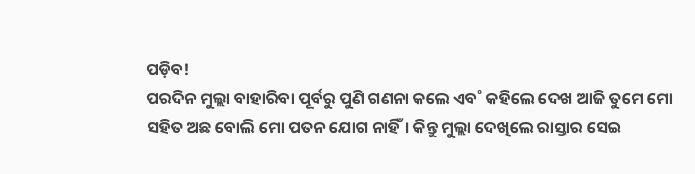ପଡ଼ିବ!
ପରଦିନ ମୁଲ୍ଲା ବାହାରିବା ପୂର୍ବରୁ ପୁଣି ଗଣନା କଲେ ଏବ˚ କହିଲେ ଦେଖ ଆଜି ତୁମେ ମୋ ସହିତ ଅଛ ବୋଲି ମୋ ପତନ ଯୋଗ ନାହିଁ। କିନ୍ତୁ ମୁଲ୍ଲା ଦେଖିଲେ ରାସ୍ତାର ସେଇ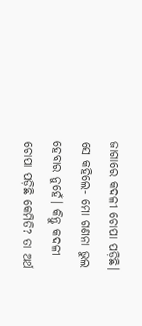ଜାଗାରେ କଦଳୀ ଚୋପା ପଡ଼ିଛି। ସେ କହିଲେ- ମୋ ଗଣନା ଭୁଲ ହେବାର ନୁହେଁ। କିନ୍ତୁ କଦଳୀ ଚୋପା ପଡ଼ିଛି କେମିତି? ତା ଅର୍ଥ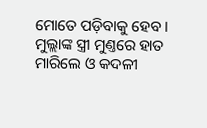ମୋତେ ପଡ଼ିବାକୁ ହେବ ।
ମୁଲ୍ଲାଙ୍କ ସ୍ତ୍ରୀ ମୁଣ୍ତରେ ହାତ ମାରିଲେ ଓ କଦଳୀ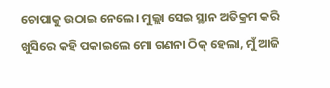ଚୋପାକୁ ଉଠାଇ ନେଲେ। ମୁଲ୍ଲା ସେଇ ସ୍ଥାନ ଅତିକ୍ରମ କରି ଖୁସିରେ କହି ପକାଇଲେ ମୋ ଗଣନା ଠିକ୍ ହେଲା, ମୁଁ ଆଜି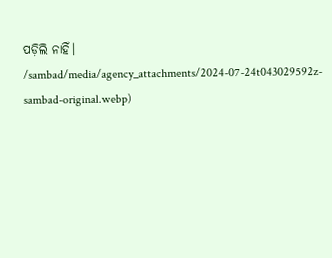ପଡ଼ିଲି ନାହିଁ।
/sambad/media/agency_attachments/2024-07-24t043029592z-sambad-original.webp)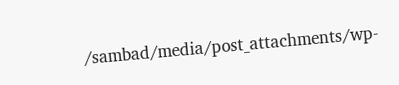/sambad/media/post_attachments/wp-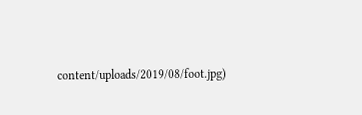content/uploads/2019/08/foot.jpg)